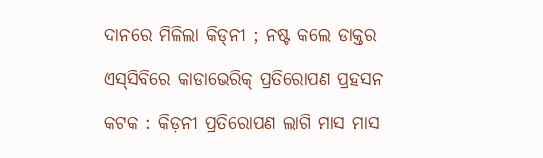ଦାନରେ ମିଳିଲା କିଡ୍‌ନୀ ; ନଷ୍ଟ କଲେ ଡାକ୍ତର

ଏସ୍‌ସିବିରେ କାଡାଭେରିକ୍‌ ପ୍ରତିରୋପଣ ପ୍ରହସନ

କଟକ : କିଡ଼ନୀ ପ୍ରତିରୋପଣ ଲାଗି ମାସ ମାସ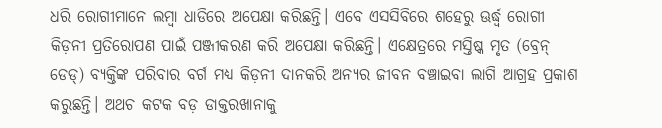ଧରି ରୋଗୀମାନେ ଲମ୍ବା ଧାଡିରେ ଅପେକ୍ଷା କରିଛନ୍ତି। ଏବେ ଏସସିବିରେ ଶହେରୁ ଊର୍ଦ୍ଧ୍ବ ରୋଗୀ କିଡ଼ନୀ ପ୍ରତିରୋପଣ ପାଇଁ ପଞ୍ଜୀକରଣ କରି ଅପେକ୍ଷା କରିଛନ୍ତି। ଏକ୍ଷେତ୍ରରେ ମସ୍ତିଷ୍କ ମୃତ (ବ୍ରେନ୍‌ ଡେଡ୍‌) ବ୍ୟକ୍ତିଙ୍କ ପରିବାର ବର୍ଗ ମଧ୍ୟ କିଡ଼ନୀ ଦାନକରି ଅନ୍ୟର ଜୀବନ ବଞ୍ଚାଇବା ଲାଗି ଆଗ୍ରହ ପ୍ରକାଶ କରୁଛନ୍ତି। ଅଥଚ କଟକ ବଡ଼ ଡାକ୍ତରଖାନାକୁ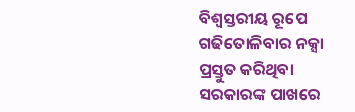ବିଶ୍ବସ୍ତରୀୟ ରୂପେ ଗଢିତୋଳିବାର ନକ୍ସା ପ୍ରସ୍ତୁତ କରିଥିବା ସରକାରଙ୍କ ପାଖରେ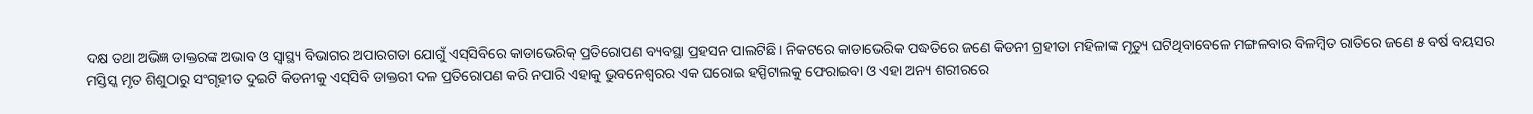ଦକ୍ଷ ତଥା ଅଭିଜ୍ଞ ଡାକ୍ତରଙ୍କ ଅଭାବ ଓ ସ୍ବାସ୍ଥ୍ୟ ବିଭାଗର ଅପାରଗତା ଯୋଗୁଁ ଏସ୍‌ସିବିରେ କାଡାଭେରିକ୍ ପ୍ରତିରୋପଣ ବ୍ୟବସ୍ଥା ପ୍ରହସନ ପାଲଟିଛି। ନିକଟରେ କାଡାଭେରିକ ପଦ୍ଧତିରେ ଜଣେ କିଡନୀ ଗ୍ରହୀତା ମହିଳାଙ୍କ ମୃତ୍ୟୁ ଘଟିଥିବାବେଳେ ମଙ୍ଗଳବାର ବିଳମ୍ବିତ ରାତିରେ ଜଣେ ୫ ବର୍ଷ ବୟସର ମସ୍ତିସ୍କ ମୃତ ଶିଶୁଠାରୁ ସଂଗୃହୀତ ଦୁଇଟି କିଡନୀକୁ ଏସ୍‌ସିବି ଡାକ୍ତରୀ ଦଳ ପ୍ରତିରୋପଣ କରି ନପାରି ଏହାକୁ ଭୁବନେଶ୍ବରର ଏକ ଘରୋଇ ହସ୍ପିଟାଲକୁ ଫେରାଇବା ଓ ଏହା ଅନ୍ୟ ଶରୀରରେ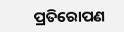ପ୍ରତିରୋପଣ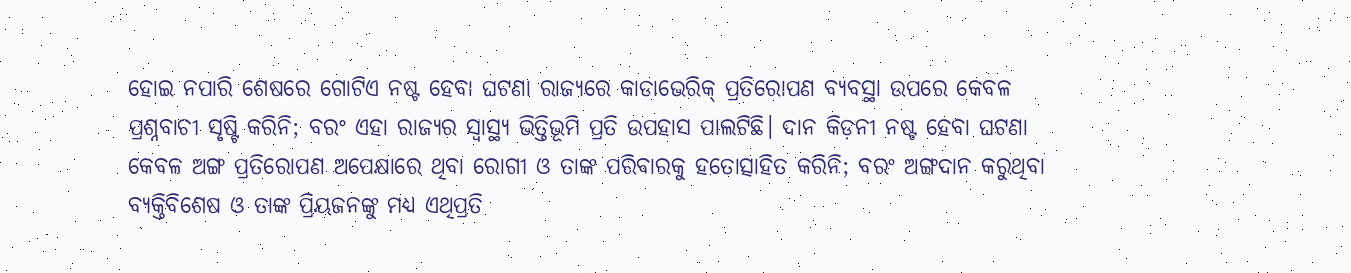ହୋଇ ନପାରି ଶେଷରେ ଗୋଟିଏ ନଷ୍ଟ ହେବା ଘଟଣା ରାଜ୍ୟରେ କାଡାଭେରିକ୍‌ ପ୍ରତିରୋପଣ ବ୍ୟବସ୍ଥା ଉପରେ କେବଳ ପ୍ରଶ୍ନବାଚୀ ସୃଷ୍ଟି କରିନି; ବରଂ ଏହା ରାଜ୍ୟର ସ୍ବାସ୍ଥ୍ୟ ଭିତ୍ତିଭୂମି ପ୍ରତି ଉପହାସ ପାଲଟିଛି। ଦାନ କିଡ଼ନୀ ନଷ୍ଟ ହେବା ଘଟଣା କେବଳ ଅଙ୍ଗ ପ୍ରତିରୋପଣ ଅପେକ୍ଷାରେ ଥିବା ରୋଗୀ ଓ ତାଙ୍କ ପରିବାରକୁ ହତୋତ୍ସାହିତ କରିନି; ବରଂ ଅଙ୍ଗଦାନ କରୁଥିବା ବ୍ୟକ୍ତିବିଶେଷ ଓ ତାଙ୍କ ପ୍ରିୟଜନଙ୍କୁ ମଧ୍ୟ ଏଥିପ୍ରତି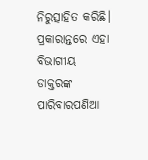ନିରୁତ୍ସାହିତ କରିଛି। ପ୍ରକାରାନ୍ତରେ ଏହା ବିଭାଗୀୟ ଡାକ୍ତରଙ୍କ ପାରିବାରପଣିଆ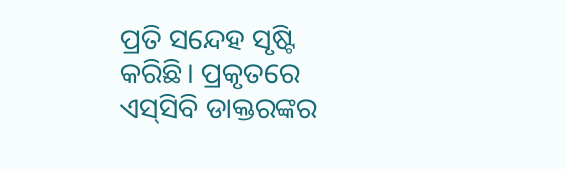ପ୍ରତି ସନ୍ଦେହ ସୃଷ୍ଟି କରିଛି। ପ୍ରକୃତରେ ଏସ୍‌ସିବି ଡାକ୍ତରଙ୍କର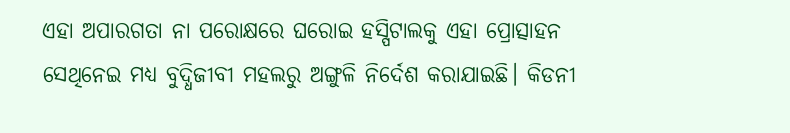ଏହା ଅପାରଗତା ନା ପରୋକ୍ଷରେ ଘରୋଇ ହସ୍ପିଟାଲକୁ ଏହା ପ୍ରୋତ୍ସାହନ ସେଥିନେଇ ମଧ୍ୟ ବୁଦ୍ଧିଜୀବୀ ମହଲରୁ ଅଙ୍ଗୁଳି ନିର୍ଦେଶ କରାଯାଇଛି। କିଡନୀ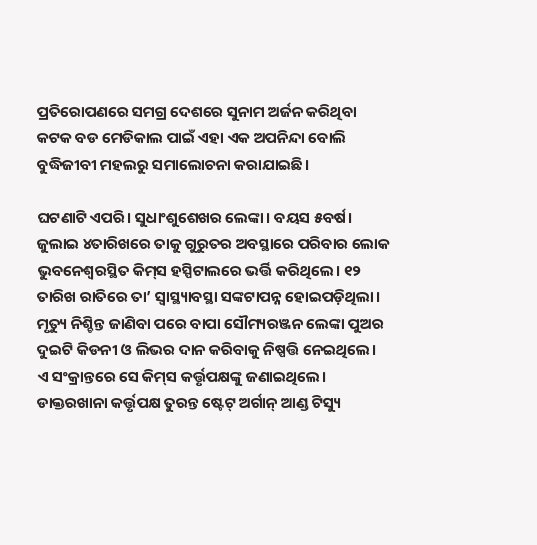ପ୍ରତିରୋପଣରେ ସମଗ୍ର ଦେଶରେ ସୁନାମ ଅର୍ଜନ କରିଥିବା କଟକ ବଡ ମେଡିକାଲ ପାଇଁ ଏହା ଏକ ଅପନିନ୍ଦା ବୋଲି ବୁଦ୍ଧିଜୀବୀ ମହଲରୁ ସମାଲୋଚନା କରାଯାଇଛି।

ଘଟଣାଟି ଏପରି। ସୁଧାଂଶୁଶେଖର ଲେଙ୍କା। ବୟସ ୫ବର୍ଷ। ଜୁଲାଇ ୪ତାରିଖରେ ତାକୁ ଗୁରୁତର ଅବସ୍ଥାରେ ପରିବାର ଲୋକ ଭୁବନେଶ୍ୱରସ୍ଥିତ କିମ୍‍ସ ହସ୍ପିଟାଲରେ ଭର୍ତ୍ତି କରିଥିଲେ। ୧୨ ତାରିଖ ରାତିରେ ତା’ ସ୍ୱାସ୍ଥ୍ୟାବସ୍ଥା ସଙ୍କଟାପନ୍ନ ହୋଇପଡ଼ିଥିଲା। ମୃତ୍ୟୁ ନିଶ୍ଚିନ୍ତ ଜାଣିବା ପରେ ବାପା ସୌମ୍ୟରଞ୍ଜନ ଲେଙ୍କା ପୁଅର ଦୁଇଟି କିଡନୀ ଓ ଲିଭର ଦାନ କରିବାକୁ ନିଷ୍ପତ୍ତି ନେଇଥିଲେ। ଏ ସଂକ୍ରାନ୍ତରେ ସେ କିମ୍‍ସ କର୍ତ୍ତୃପକ୍ଷଙ୍କୁ ଜଣାଇଥିଲେ। ଡାକ୍ତରଖାନା କର୍ତ୍ତୃପକ୍ଷ ତୁରନ୍ତ ଷ୍ଟେଟ୍‌ ଅର୍ଗାନ୍‌ ଆଣ୍ଡ ଟିସ୍ୟୁ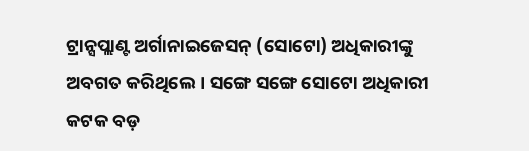ଟ୍ରାନ୍ସପ୍ଲାଣ୍ଟ ଅର୍ଗାନାଇଜେସନ୍‌ (ସୋଟୋ) ଅଧିକାରୀଙ୍କୁ ଅବଗତ କରିଥିଲେ। ସଙ୍ଗେ ସଙ୍ଗେ ସୋଟୋ ଅଧିକାରୀ କଟକ ବଡ଼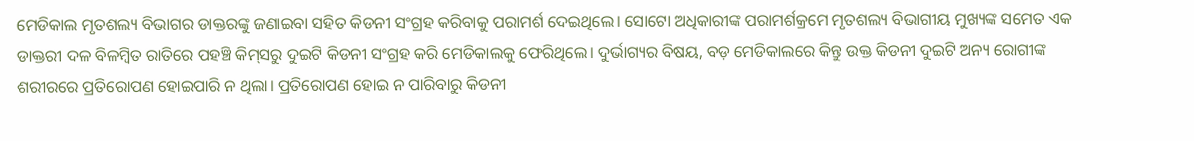ମେଡିକାଲ ମୃତଶଲ୍ୟ ବିଭାଗର ଡାକ୍ତରଙ୍କୁ ଜଣାଇବା ସହିତ କିଡନୀ ସଂଗ୍ରହ କରିବାକୁ ପରାମର୍ଶ ଦେଇଥିଲେ। ସୋଟୋ ଅଧିକାରୀଙ୍କ ପରାମର୍ଶକ୍ରମେ ମୃତଶଲ୍ୟ ବିଭାଗୀୟ ମୁଖ୍ୟଙ୍କ ସମେତ ଏକ ଡାକ୍ତରୀ ଦଳ ବିଳମ୍ବିତ ରାତିରେ ପହଞ୍ଚି କିମ୍‍ସରୁ ଦୁଇଟି କିଡନୀ ସଂଗ୍ରହ କରି ମେଡିକାଲକୁ ଫେରିଥିଲେ। ଦୁର୍ଭାଗ୍ୟର ବିଷୟ, ବଡ଼ ମେଡିକାଲରେ କିନ୍ତୁ ଉକ୍ତ କିଡନୀ ଦୁଇଟି ଅନ୍ୟ ରୋଗୀଙ୍କ ଶରୀରରେ ପ୍ରତିରୋପଣ ହୋଇପାରି ନ ଥିଲା। ପ୍ରତିରୋପଣ ହୋଇ ନ ପାରିବାରୁ କିଡନୀ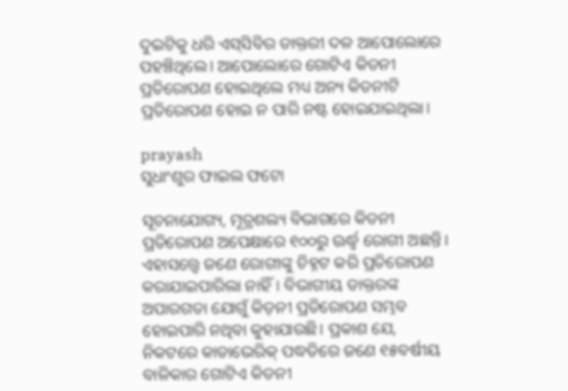ଦୁଇଟିକୁ ଧରି ଏସ୍‍ସିବିର ଡାକ୍ତରୀ ଦଳ ଆପୋଲୋରେ ପହଞ୍ଚିଥିଲେ। ଆପୋଲୋରେ ଗୋଟିଏ କିଡନୀ ପ୍ରତିରୋପଣ ହୋଇଥିଲେ ମଧ୍ୟ ଅନ୍ୟ କିଡନୀଟି ପ୍ରତିରୋପଣ ହୋଇ ନ ପାରି ନଷ୍ଟ ହୋଇଯାଇଥିଲା।

prayash
ସୁଧାଂଶୁର ଫାଇଲ ଫଟୋ

ସୂଚନାଯୋଗ୍ୟ, ମୂତ୍ରଶଲ୍ୟ ବିଭାଗରେ କିଡନୀ ପ୍ରତିରୋପଣ ଅପେକ୍ଷାରେ ୧୦୦ରୁ ଊର୍ଦ୍ଧ୍ବ ରୋଗୀ ଅଛନ୍ତି। ଏହାସତ୍ତ୍ବେ ଜଣେ ରୋଗୀଙ୍କୁ ଚିହ୍ନଟ କରି ପ୍ରତିରୋପଣ କରାଯାଇପାରିଲା ନାହିଁ। ବିଭାଗୀୟ ଡାକ୍ତରଙ୍କ ଅପାରଗତା ଯୋଗୁଁ କିଡ଼ନୀ ପ୍ରତିରୋପଣ ସମ୍ଭବ ହୋଇପାରି ନଥିବା କୁହାଯାଉଛି। ପ୍ରକାଶ ଯେ, ନିକଟରେ କାଡାଭେରିକ୍‌ ପଦ୍ଧତିରେ ଜଣେ ୧୫ବର୍ଷୀୟ ବାଳିକାର ଗୋଟିଏ କିଡନୀ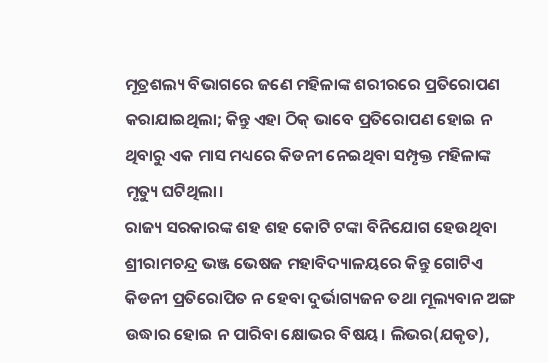ମୂତ୍ରଶଲ୍ୟ ବିଭାଗରେ ଜଣେ ମହିଳାଙ୍କ ଶରୀରରେ ପ୍ରତିରୋପଣ କରାଯାଇଥିଲା; କିନ୍ତୁ ଏହା ଠିକ୍‌ ଭାବେ ପ୍ରତିରୋପଣ ହୋଇ ନ ଥିବାରୁ ଏକ ମାସ ମଧ୍ୟରେ କିଡନୀ ନେଇଥିବା ସମ୍ପୃକ୍ତ ମହିଳାଙ୍କ ମୃତ୍ୟୁ ଘଟିଥିଲା।
ରାଜ୍ୟ ସରକାରଙ୍କ ଶହ ଶହ କୋଟି ଟଙ୍କା ବିନିଯୋଗ ହେଉଥିବା ଶ୍ରୀରାମଚନ୍ଦ୍ର ଭଞ୍ଜ ଭେଷଜ ମହାବିଦ୍ୟାଳୟରେ କିନ୍ତୁ ଗୋଟିଏ କିଡନୀ ପ୍ରତିରୋପିତ ନ ହେବା ଦୁର୍ଭାଗ୍ୟଜନ ତଥା ମୂଲ୍ୟବାନ ଅଙ୍ଗ ଉଦ୍ଧାର ହୋଇ ନ ପାରିବା କ୍ଷୋଭର ବିଷୟ। ଲିଭର(ଯକୃତ),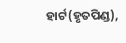ହାର୍ଟ(ହୃତପିଣ୍ଡ),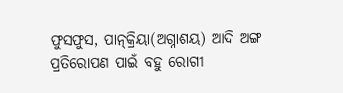ଫୁସଫୁସ, ପାନ୍‌କ୍ରିୟା(ଅଗ୍ନାଶୟ) ଆଦି ଅଙ୍ଗ ପ୍ରତିରୋପଣ ପାଇଁ ବହୁ ରୋଗୀ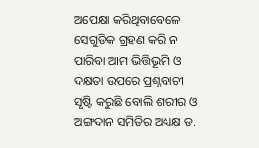ଅପେକ୍ଷା କରିଥିବାବେଳେ ସେଗୁଡିକ ଗ୍ରହଣ କରି ନ ପାରିବା ଆମ ଭିତ୍ତିଭୂମି ଓ ଦକ୍ଷତା ଉପରେ ପ୍ରଶ୍ନବାଚୀ ସୃଷ୍ଟି କରୁଛି ବୋଲି ଶରୀର ଓ ଅଙ୍ଗଦାନ ସମିତିର ଅଧ୍ୟକ୍ଷ ଡ.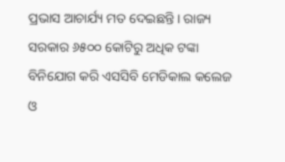ପ୍ରଭାସ ଆଚାର୍ଯ୍ୟ ମତ ଦେଇଛନ୍ତି। ରାଜ୍ୟ ସରକାର ୬୫୦୦ କୋଟିରୁ ଅଧିକ ଟଙ୍କା ବିନିଯୋଗ କରି ଏସସିବି ମେଡିକାଲ କଲେଜ ଓ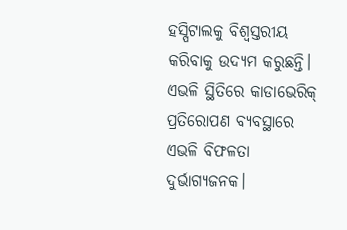ହସ୍ପିଟାଲକୁ ବିଶ୍ବସ୍ତରୀୟ କରିବାକୁ ଉଦ୍ୟମ କରୁଛନ୍ତି। ଏଭଳି ସ୍ଥିତିରେ କାଡାଭେରିକ୍‌ ପ୍ରତିରୋପଣ ବ୍ୟବସ୍ଥାରେ ଏଭଳି ବିଫଳତା ଦୁର୍ଭାଗ୍ୟଜନକ।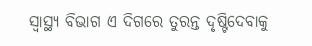ସ୍ୱାସ୍ଥ୍ୟ ବିଭାଗ ଏ ଦିଗରେ ତୁରନ୍ତ ଦୃଷ୍ଟିଦେବାକୁ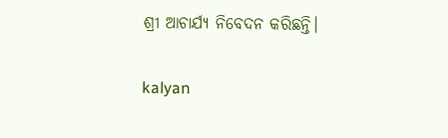ଶ୍ରୀ ଆଚାର୍ଯ୍ୟ ନିବେଦନ କରିଛନ୍ତି।

kalyan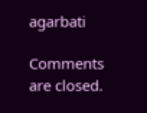agarbati

Comments are closed.